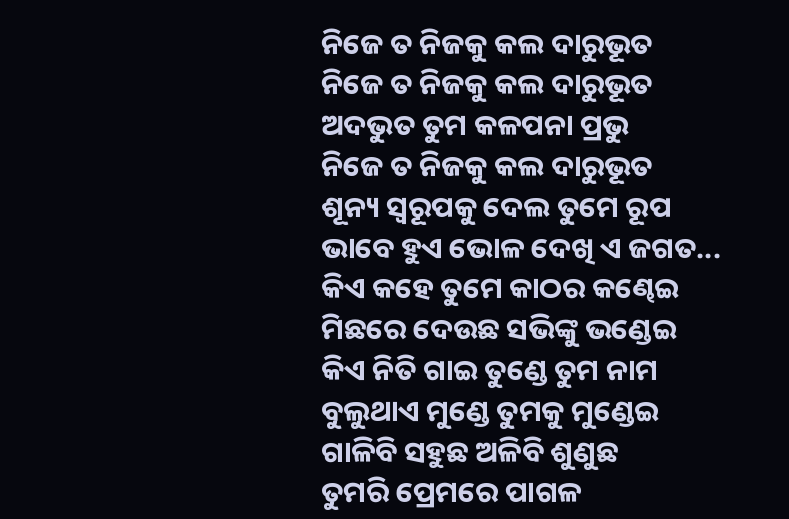ନିଜେ ତ ନିଜକୁ କଲ ଦାରୁଭୂତ
ନିଜେ ତ ନିଜକୁ କଲ ଦାରୁଭୂତ
ଅଦଭୁତ ତୁମ କଳପନା ପ୍ରଭୁ
ନିଜେ ତ ନିଜକୁ କଲ ଦାରୁଭୂତ
ଶୂନ୍ୟ ସ୍ୱରୂପକୁ ଦେଲ ତୁମେ ରୂପ
ଭାବେ ହୁଏ ଭୋଳ ଦେଖି ଏ ଜଗତ...
କିଏ କହେ ତୁମେ କାଠର କଣ୍ଢେଇ
ମିଛରେ ଦେଉଛ ସଭିଙ୍କୁ ଭଣ୍ଡେଇ
କିଏ ନିତି ଗାଇ ତୁଣ୍ଡେ ତୁମ ନାମ
ବୁଲୁଥାଏ ମୁଣ୍ଡେ ତୁମକୁ ମୁଣ୍ଡେଇ
ଗାଳିବି ସହୁଛ ଅଳିବି ଶୁଣୁଛ
ତୁମରି ପ୍ରେମରେ ପାଗଳ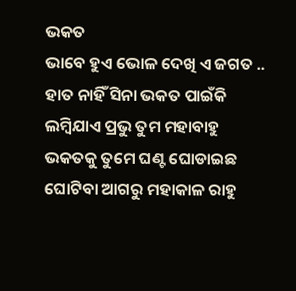ଭକତ
ଭାବେ ହୁଏ ଭୋଳ ଦେଖି ଏ ଜଗତ ..
ହାତ ନାହିଁ ସିନା ଭକତ ପାଇଁକି
ଲମ୍ବିଯାଏ ପ୍ରଭୁ ତୁମ ମହାବାହୁ
ଭକତକୁ ତୁମେ ଘଣ୍ଟ ଘୋଡାଇଛ
ଘୋଟିବା ଆଗରୁ ମହାକାଳ ରାହୁ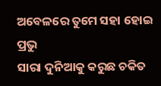ଅବେଳରେ ତୁମେ ସହା ହୋଇ ପ୍ରଭୁ
ସାରା ଦୁନିଆକୁ କରୁଛ ଚକିତ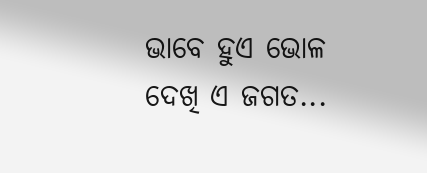ଭାବେ ହୁଏ ଭୋଳ ଦେଖି ଏ ଜଗତ...